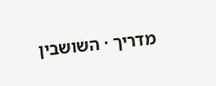מדריך · השושבין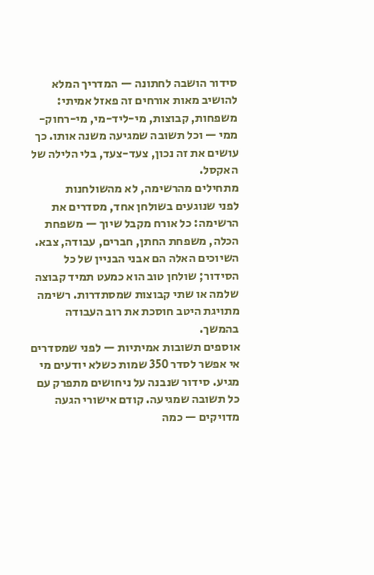סידור הושבה לחתונה — המדריך המלא
להושיב מאות אורחים זה פאזל אמיתי: משפחות, קבוצות, מי-ליד-מי, מי-רחוק-ממי — וכל תשובה שמגיעה משנה אותו. כך עושים את זה נכון, צעד-צעד, בלי הלילה של האקסל.
מתחילים מהרשימה, לא מהשולחנות
לפני שנוגעים בשולחן אחד, מסדרים את הרשימה: כל אורח מקבל שיוך — משפחת הכלה, משפחת החתן, חברים, עבודה, צבא. השיוכים האלה הם אבני הבניין של כל הסידור; שולחן טוב הוא כמעט תמיד קבוצה שלמה או שתי קבוצות שמסתדרות. רשימה מתויגת היטב חוסכת את רוב העבודה בהמשך.
אוספים תשובות אמיתיות — לפני שמסדרים
אי אפשר לסדר 350 שמות כשלא יודעים מי מגיע. סידור שנבנה על ניחושים מתפרק עם כל תשובה שמגיעה. קודם אישורי הגעה מדויקים — כמה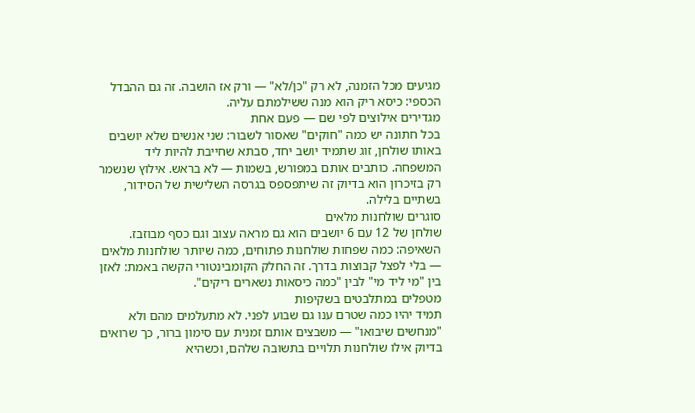מגיעים מכל הזמנה, לא רק "כן/לא" — ורק אז הושבה. זה גם ההבדל הכספי: כיסא ריק הוא מנה ששילמתם עליה.
מגדירים אילוצים לפי שם — פעם אחת
בכל חתונה יש כמה "חוקים" שאסור לשבור: שני אנשים שלא יושבים באותו שולחן, זוג שתמיד יושב יחד, סבתא שחייבת להיות ליד המשפחה. כותבים אותם במפורש, בשמות — לא בראש. אילוץ שנשמר רק בזיכרון הוא בדיוק זה שיתפספס בגרסה השלישית של הסידור, בשתיים בלילה.
סוגרים שולחנות מלאים
שולחן של 12 עם 6 יושבים הוא גם מראה עצוב וגם כסף מבוזבז. השאיפה: כמה שפחות שולחנות פתוחים, כמה שיותר שולחנות מלאים — בלי לפצל קבוצות בדרך. זה החלק הקומבינטורי הקשה באמת: לאזן בין "מי ליד מי" לבין "כמה כיסאות נשארים ריקים".
מטפלים במתלבטים בשקיפות
תמיד יהיו כמה שטרם ענו גם שבוע לפני. לא מתעלמים מהם ולא "מנחשים שיבואו" — משבצים אותם זמנית עם סימון ברור, כך שרואים בדיוק אילו שולחנות תלויים בתשובה שלהם, וכשהיא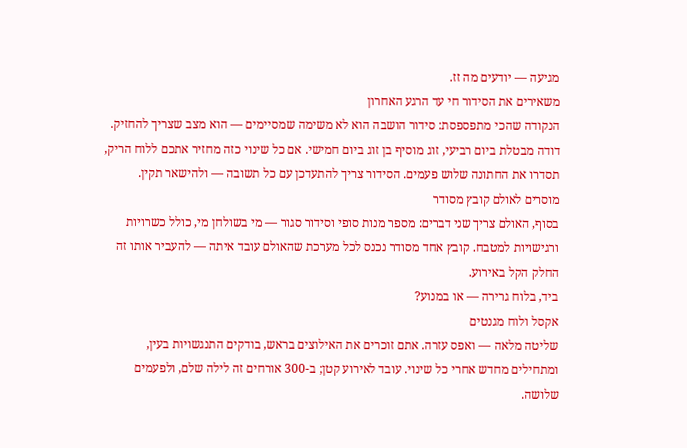מגיעה — יודעים מה זז.
משאירים את הסידור חי עד הרגע האחרון
הנקודה שהכי מתפספסת: סידור הושבה הוא לא משימה שמסיימים — הוא מצב שצריך להחזיק. דודה מבטלת ביום רביעי, זוג מוסיף בן זוג ביום חמישי. אם כל שינוי כזה מחזיר אתכם ללוח הריק, תסדרו את החתונה שלוש פעמים. הסידור צריך להתעדכן עם כל תשובה — ולהישאר תקין.
מוסרים לאולם קובץ מסודר
בסוף, האולם צריך שני דברים: מספר מנות סופי וסידור סגור — מי בשולחן מי, כולל כשרויות ורגישויות למטבח. קובץ אחד מסודר נכנס לכל מערכת שהאולם עובד איתה — להעביר אותו זה החלק הקל באירוע.
ביד, בלוח גרירה — או במנוע?
אקסל ולוח מגנטים
שליטה מלאה — ואפס עזרה. אתם זוכרים את האילוצים בראש, בודקים התנגשויות בעין, ומתחילים מחדש אחרי כל שינוי. עובד לאירוע קטן; ב-300 אורחים זה לילה שלם, ולפעמים שלושה.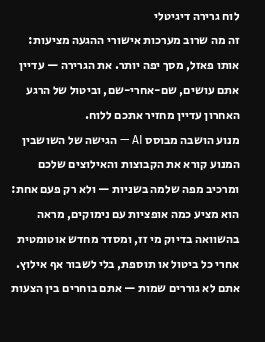לוח גרירה דיגיטלי
זה מה שרוב מערכות אישורי ההגעה מציעות: אותו פאזל, מסך יפה יותר. את הגרירה — עדיין אתם עושים, שם-אחרי-שם, וביטול של הרגע האחרון עדיין מחזיר אתכם ללוח.
מנוע הושבה מבוסס AI — הגישה של השושבין
המנוע קורא את הקבוצות והאילוצים שלכם ומרכיב מפה שלמה בשניות — ולא רק פעם אחת: הוא מציע כמה אופציות עם נימוקים, מראה בהשוואה בדיוק מי זז, ומסדר מחדש אוטומטית אחרי כל ביטול או תוספת, בלי לשבור אף אילוץ. אתם לא גוררים שמות — אתם בוחרים בין הצעות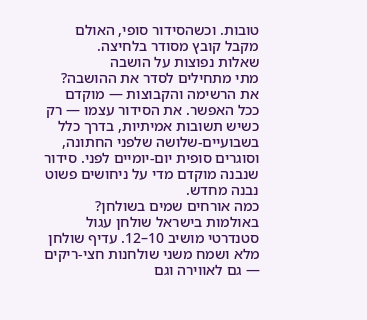טובות. וכשהסידור סופי, האולם מקבל קובץ מסודר בלחיצה.
שאלות נפוצות על הושבה
מתי מתחילים לסדר את ההושבה?
את הרשימה והקבוצות — מוקדם ככל האפשר. את הסידור עצמו — רק כשיש תשובות אמיתיות, בדרך כלל בשבועיים-שלושה שלפני החתונה, וסוגרים סופית יום-יומיים לפני. סידור שנבנה מוקדם מדי על ניחושים פשוט נבנה מחדש.
כמה אורחים שמים בשולחן?
באולמות בישראל שולחן עגול סטנדרטי מושיב 10–12. עדיף שולחן מלא ושמח משני שולחנות חצי-ריקים — גם לאווירה וגם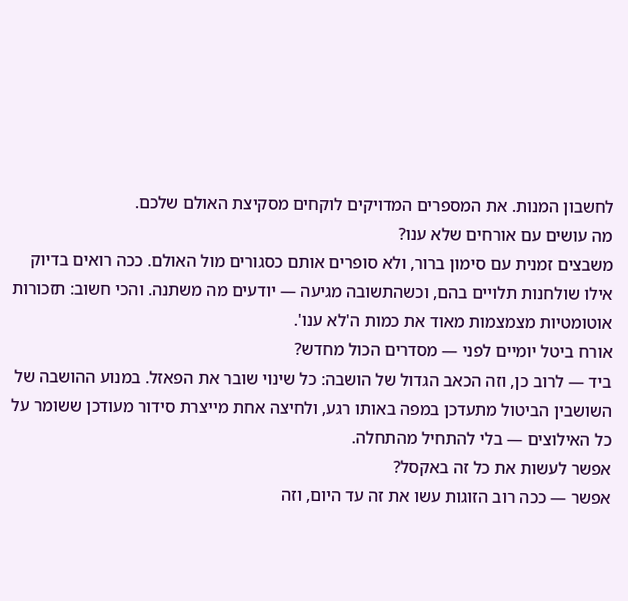לחשבון המנות. את המספרים המדויקים לוקחים מסקיצת האולם שלכם.
מה עושים עם אורחים שלא ענו?
משבצים זמנית עם סימון ברור, ולא סופרים אותם כסגורים מול האולם. ככה רואים בדיוק אילו שולחנות תלויים בהם, וכשהתשובה מגיעה — יודעים מה משתנה. והכי חשוב: תזכורות אוטומטיות מצמצמות מאוד את כמות ה'לא ענו'.
אורח ביטל יומיים לפני — מסדרים הכול מחדש?
ביד — לרוב כן, וזה הכאב הגדול של הושבה: כל שינוי שובר את הפאזל. במנוע ההושבה של השושבין הביטול מתעדכן במפה באותו רגע, ולחיצה אחת מייצרת סידור מעודכן ששומר על כל האילוצים — בלי להתחיל מהתחלה.
אפשר לעשות את כל זה באקסל?
אפשר — ככה רוב הזוגות עשו את זה עד היום, וזה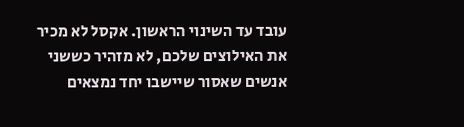עובד עד השינוי הראשון. אקסל לא מכיר את האילוצים שלכם, לא מזהיר כששני אנשים שאסור שיישבו יחד נמצאים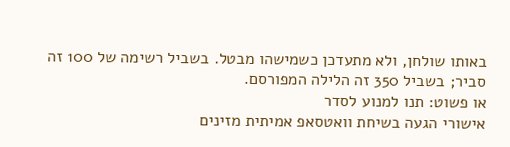באותו שולחן, ולא מתעדכן כשמישהו מבטל. בשביל רשימה של 100 זה סביר; בשביל 350 זה הלילה המפורסם.
או פשוט: תנו למנוע לסדר
אישורי הגעה בשיחת וואטסאפ אמיתית מזינים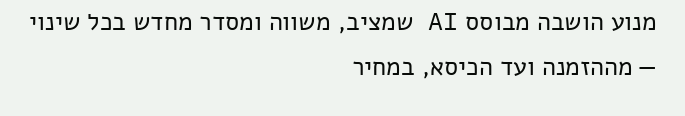מנוע הושבה מבוסס AI שמציב, משווה ומסדר מחדש בכל שינוי — מההזמנה ועד הכיסא, במחיר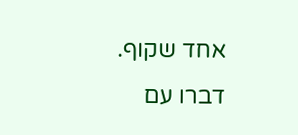אחד שקוף.
דברו עם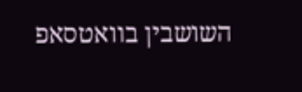השושבין בוואטסאפ